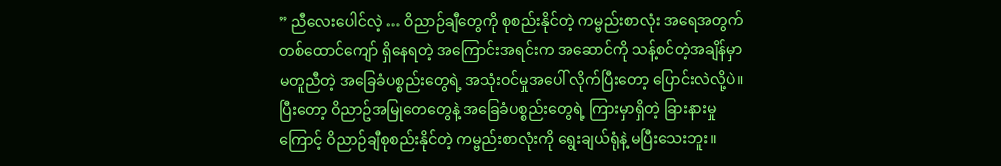” ညီလေးပေါင်လဲ့ … ဝိညာဉ်ချီတွေကို စုစည်းနိုင်တဲ့ ကမ္ဗည်းစာလုံး အရေအတွက် တစ်ထောင်ကျော် ရှိနေရတဲ့ အကြောင်းအရင်းက အဆောင်ကို သန့်စင်တဲ့အချိန်မှာ မတူညီတဲ့ အခြေခံပစ္စည်းတွေရဲ့ အသုံးဝင်မှုအပေါ် လိုက်ပြီးတော့ ပြောင်းလဲလို့ပဲ။ ပြီးတော့ ဝိညာဥ်အမြုတေတွေနဲ့ အခြေခံပစ္စည်းတွေရဲ့ ကြားမှာရှိတဲ့ ခြားနားမှုကြောင့် ဝိညာဉ်ချီစုစည်းနိုင်တဲ့ ကမ္ဗည်းစာလုံးကို ရွေးချယ်ရုံနဲ့ မပြီးသေးဘူး။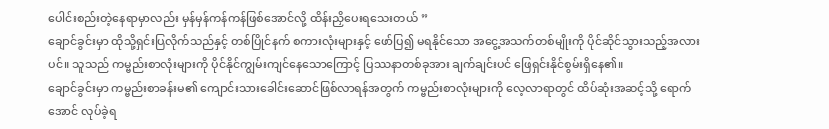ပေါင်းစည်းတဲ့နေရာမှာလည်း မှန်မှန်ကန်ကန်ဖြစ်အောင်လို့ ထိန်းညှိပေးရသေးတယ် ”
ချောင်ခွင်းမှာ ထိုသို့ရှင်းပြလိုက်သည်နှင့် တစ်ပြိုင်နက် စကားလုံးများနှင့် ဖော်ပြ၍ မရနိုင်သော အငွေ့အသက်တစ်မျိုးကို ပိုင်ဆိုင်သွားသည့်အလားပင်။ သူသည် ကမ္ဗည်းစာလုံးများကို ပိုင်နိုင်ကျွမ်းကျင်နေသောကြောင့် ပြဿနာတစ်ခုအား ချက်ချင်းပင် ဖြေရှင်းနိုင်စွမ်းရှိနေ၏။
ချောင်ခွင်းမှာ ကမ္ဗည်းစာခန်းမ၏ ကျောင်းသားခေါင်းဆောင်ဖြစ်လာရန်အတွက် ကမ္ဗည်းစာလုံးများကို လေ့လာရာတွင် ထိပ်ဆုံးအဆင့်သို့ ရောက်အောင် လုပ်ခဲ့ရ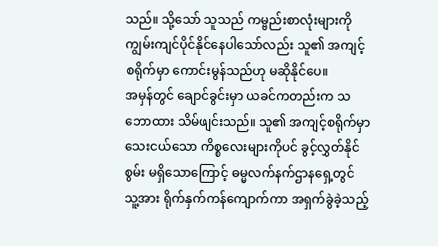သည်။ သို့သော် သူသည် ကမ္ဗည်းစာလုံးများကို ကျွမ်းကျင်ပိုင်နိုင်နေပါသော်လည်း သူ၏ အကျင့်စရိုက်မှာ ကောင်းမွန်သည်ဟု မဆိုနိုင်ပေ။
အမှန်တွင် ချောင်ခွင်းမှာ ယခင်ကတည်းက သဘောထား သိမ်ဖျင်းသည်။ သူ၏ အကျင့်စရိုက်မှာ သေးငယ်သော ကိစ္စလေးများကိုပင် ခွင့်လွှတ်နိုင်စွမ်း မရှိသောကြောင့် ဓမ္မလက်နက်ဌာနရှေ့တွင် သူ့အား ရိုက်နှက်ကန်ကျောက်ကာ အရှက်ခွဲခဲ့သည့်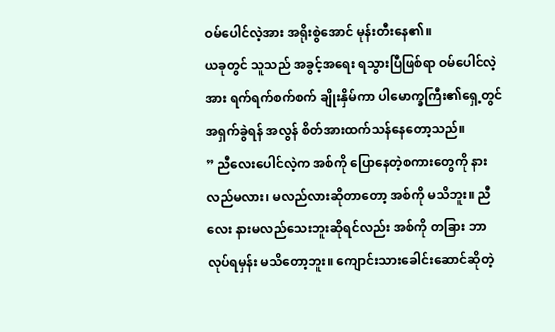ဝမ်ပေါင်လဲ့အား အရိုးစွဲအောင် မုန်းတီးနေ၏။
ယခုတွင် သူသည် အခွင့်အရေး ရသွားပြီဖြစ်ရာ ဝမ်ပေါင်လဲ့အား ရက်ရက်စက်စက် ချိုးနှိမ်ကာ ပါမောက္ခကြီး၏ရှေ့တွင် အရှက်ခွဲရန် အလွန် စိတ်အားထက်သန်နေတော့သည်။
” ညီလေးပေါင်လဲ့က အစ်ကို ပြောနေတဲ့စကားတွေကို နားလည်မလား၊ မလည်လားဆိုတာတော့ အစ်ကို မသိဘူး။ ညီလေး နားမလည်သေးဘူးဆိုရင်လည်း အစ်ကို တခြား ဘာလုပ်ရမှန်း မသိတော့ဘူး။ ကျောင်းသားခေါင်းဆောင်ဆိုတဲ့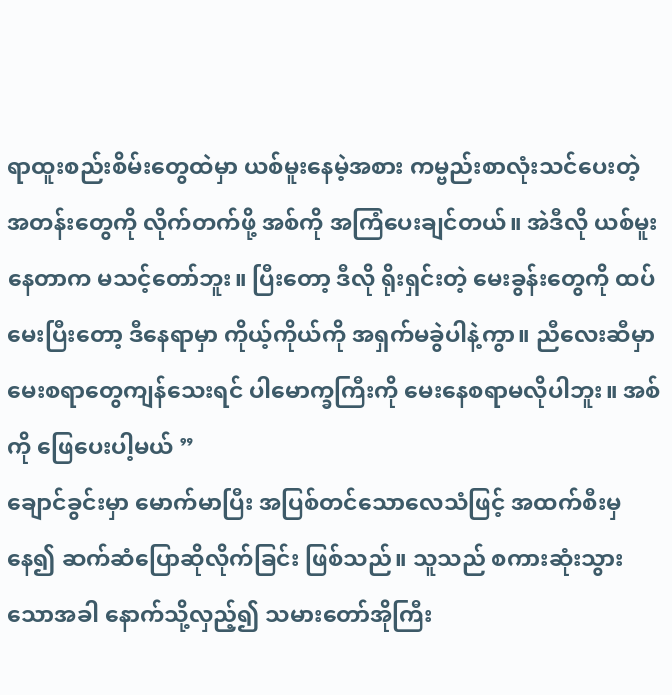ရာထူးစည်းစိမ်းတွေထဲမှာ ယစ်မူးနေမဲ့အစား ကမ္ဗည်းစာလုံးသင်ပေးတဲ့ အတန်းတွေကို လိုက်တက်ဖို့ အစ်ကို အကြံပေးချင်တယ်။ အဲဒီလို ယစ်မူးနေတာက မသင့်တော်ဘူး။ ပြီးတော့ ဒီလို ရိုးရှင်းတဲ့ မေးခွန်းတွေကို ထပ်မေးပြီးတော့ ဒီနေရာမှာ ကိုယ့်ကိုယ်ကို အရှက်မခွဲပါနဲ့ကွာ။ ညီလေးဆီမှာ မေးစရာတွေကျန်သေးရင် ပါမောက္ခကြီးကို မေးနေစရာမလိုပါဘူး။ အစ်ကို ဖြေပေးပါ့မယ် ”
ချောင်ခွင်းမှာ မောက်မာပြီး အပြစ်တင်သောလေသံဖြင့် အထက်စီးမှနေ၍ ဆက်ဆံပြောဆိုလိုက်ခြင်း ဖြစ်သည်။ သူသည် စကားဆုံးသွားသောအခါ နောက်သို့လှည့်၍ သမားတော်အိုကြီး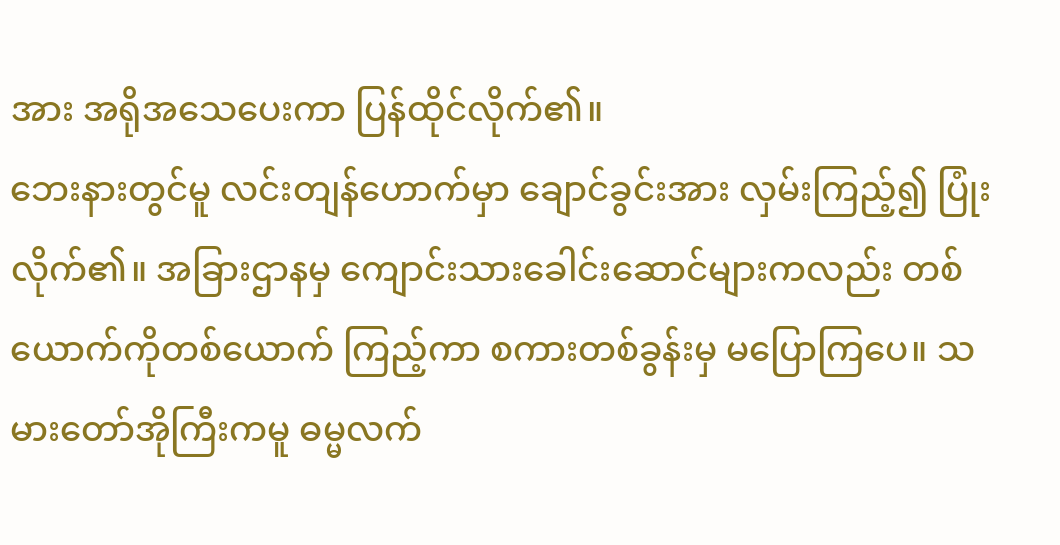အား အရိုအသေပေးကာ ပြန်ထိုင်လိုက်၏။
ဘေးနားတွင်မူ လင်းတျန်ဟောက်မှာ ချောင်ခွင်းအား လှမ်းကြည့်၍ ပြုံးလိုက်၏။ အခြားဌာနမှ ကျောင်းသားခေါင်းဆောင်များကလည်း တစ်ယောက်ကိုတစ်ယောက် ကြည့်ကာ စကားတစ်ခွန်းမှ မပြောကြပေ။ သမားတော်အိုကြီးကမူ ဓမ္မလက်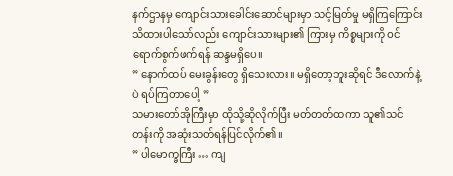နက်ဌာနမှ ကျောင်းသားခေါင်းဆောင်များမှာ သင့်မြတ်မှု မရှိကြကြောင်း သိထားပါသော်လည်း ကျောင်းသားများ၏ ကြားမှ ကိစ္စများကို ဝင်ရောက်စွက်ဖက်ရန် ဆန္ဒမရှိပေ။
” နောက်ထပ် မေးခွန်းတွေ ရှိသေးလား။ မရှိတော့ဘူးဆိုရင် ဒီလောက်နဲ့ပဲ ရပ်ကြတာပေါ့ ”
သမားတော်အိုကြီးမှာ ထိုသို့ဆိုလိုက်ပြီး မတ်တတ်ထကာ သူ၏သင်တန်းကို အဆုံးသတ်ရန်ပြင်လိုက်၏။
” ပါမောက္ခကြီး … ကျ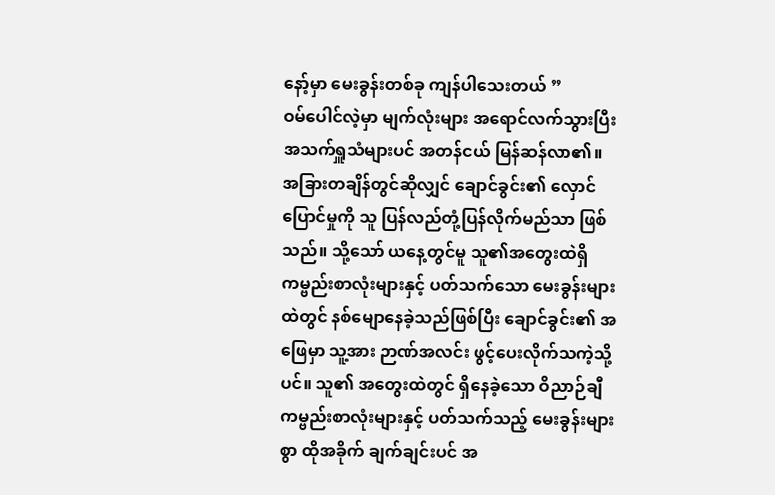နော့်မှာ မေးခွန်းတစ်ခု ကျန်ပါသေးတယ် ”
ဝမ်ပေါင်လဲ့မှာ မျက်လုံးများ အရောင်လက်သွားပြီး အသက်ရှူသံများပင် အတန်ငယ် မြန်ဆန်လာ၏။
အခြားတချိန်တွင်ဆိုလျှင် ချောင်ခွင်း၏ လှောင်ပြောင်မှုကို သူ ပြန်လည်တုံ့ပြန်လိုက်မည်သာ ဖြစ်သည်။ သို့သော် ယနေ့တွင်မူ သူ၏အတွေးထဲရှိ ကမ္ဗည်းစာလုံးများနှင့် ပတ်သက်သော မေးခွန်းများထဲတွင် နစ်မျောနေခဲ့သည်ဖြစ်ပြီး ချောင်ခွင်း၏ အဖြေမှာ သူ့အား ဉာဏ်အလင်း ဖွင့်ပေးလိုက်သကဲ့သို့ပင်။ သူ၏ အတွေးထဲတွင် ရှိနေခဲ့သော ဝိညာဉ်ချီကမ္ဗည်းစာလုံးများနှင့် ပတ်သက်သည့် မေးခွန်းများစွာ ထိုအခိုက် ချက်ချင်းပင် အ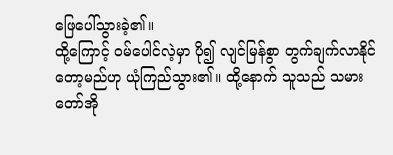ဖြေပေါ်သွားခဲ့၏။
ထို့ကြောင့် ဝမ်ပေါင်လဲ့မှာ ပို၍ လျင်မြန်စွာ တွက်ချက်လာနိုင်တော့မည်ဟု ယုံကြည်သွား၏။ ထို့နောက် သူသည် သမားတော်အို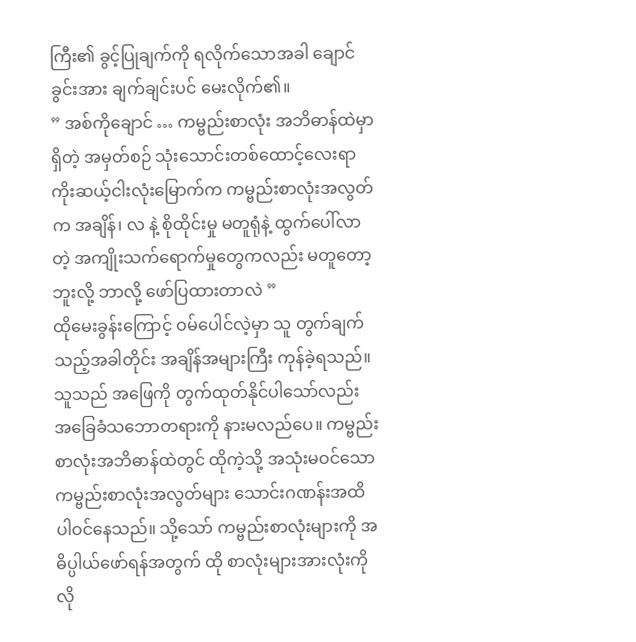ကြီး၏ ခွင့်ပြုချက်ကို ရလိုက်သောအခါ ချောင်ခွင်းအား ချက်ချင်းပင် မေးလိုက်၏။
” အစ်ကိုချောင် … ကမ္ဗည်းစာလုံး အဘိဓာန်ထဲမှာ ရှိတဲ့ အမှတ်စဉ် သုံးသောင်းတစ်ထောင့်လေးရာကိုးဆယ့်ငါးလုံးမြောက်က ကမ္ဗည်းစာလုံးအလွတ်က အချိန်၊ လ နဲ့ စိုထိုင်းမှု မတူရုံနဲ့ ထွက်ပေါ်လာတဲ့ အကျိုးသက်ရောက်မှုတွေကလည်း မတူတော့ဘူးလို့ ဘာလို့ ဖော်ပြထားတာလဲ ”
ထိုမေးခွန်းကြောင့် ဝမ်ပေါင်လဲ့မှာ သူ တွက်ချက်သည့်အခါတိုင်း အချိန်အများကြီး ကုန်ခဲ့ရသည်။ သူသည် အဖြေကို တွက်ထုတ်နိုင်ပါသော်လည်း အခြေခံသဘောတရားကို နားမလည်ပေ။ ကမ္ဗည်းစာလုံးအဘိဓာန်ထဲတွင် ထိုကဲ့သို့ အသုံးမဝင်သော ကမ္ဗည်းစာလုံးအလွတ်များ သောင်းဂဏန်းအထိ ပါဝင်နေသည်။ သို့သော် ကမ္ဗည်းစာလုံးများကို အဓိပ္ပါယ်ဖော်ရန်အတွက် ထို စာလုံးများအားလုံးကို လို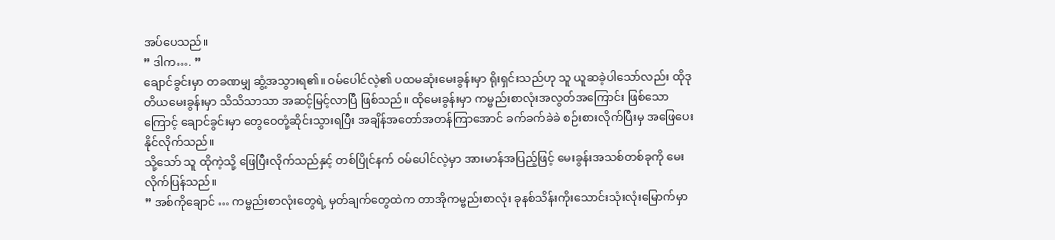အပ်ပေသည်။
” ဒါက…. ”
ချောင်ခွင်းမှာ တခဏမျှ ဆွံ့အသွားရ၏။ ဝမ်ပေါင်လဲ့၏ ပထမဆုံးမေးခွန်းမှာ ရိုးရှင်းသည်ဟု သူ ယူဆခဲ့ပါသော်လည်း ထိုဒုတိယမေးခွန်းမှာ သိသိသာသာ အဆင့်မြင့်လာပြီ ဖြစ်သည်။ ထိုမေးခွန်းမှာ ကမ္ဗည်းစာလုံးအလွတ်အကြောင်း ဖြစ်သောကြောင့် ချောင်ခွင်းမှာ တွေဝေတုံ့ဆိုင်းသွားရပြီး အချိန်အတော်အတန်ကြာအောင် ခက်ခက်ခဲခဲ စဉ်းစားလိုက်ပြီးမှ အဖြေပေးနိုင်လိုက်သည်။
သို့သော် သူ ထိုကဲ့သို့ ဖြေပြီးလိုက်သည်နှင့် တစ်ပြိုင်နက် ဝမ်ပေါင်လဲ့မှာ အားမာန်အပြည့်ဖြင့် မေးခွန်းအသစ်တစ်ခုကို မေးလိုက်ပြန်သည်။
” အစ်ကိုချောင် … ကမ္ဗည်းစာလုံးတွေရဲ့ မှတ်ချက်တွေထဲက တာအိုကမ္ဗည်းစာလုံး ခုနစ်သိန်းကိုးသောင်းသုံးလုံးမြောက်မှာ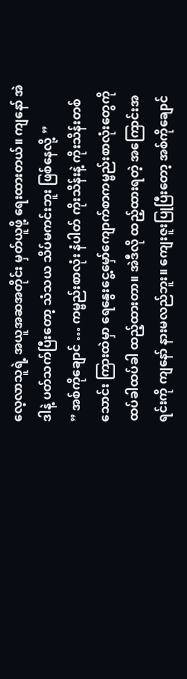လေ့လာသူရဲ့ အယူအဆအတိုင်း မှတ်ယူဖို့ ရေးထားတယ်။ ကျနော် အဲဒါနဲ့ ပတ်သက်ပြီးတော့ သံသယ သိပ်မကင်းဘူး ဖြစ်နေလို့ ”
” အစ်ကိုချောင် … ကမ္ဗည်းစာလုံး နံပါတ် ကိုးသိန်းနဲ့ ကိုးသိန်းတစ်သောင်း ကြားထဲမှာ ရေနွေးငွေ့မှော်ကျောက်စာကမ္ဗည်းစာလုံးတွေကို ထပ်ခါထပ်ခါ ထည့်ထားတာ။ အဲဒီလို ထည့်ထားရတဲ့ အကြောင်းအရင်းကို ကျနော် နားမလည်ဘူး။ ကျေးဇူးပြုပြီးတော့ အစ်ကိုချောင်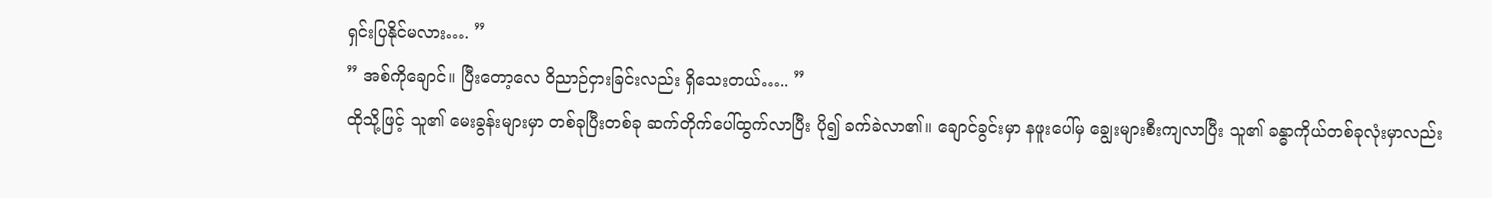ရှင်းပြနိုင်မလား…. ”
” အစ်ကိုချောင်။ ပြီးတော့လေ ဝိညာဉ်ငှားခြင်းလည်း ရှိသေးတယ်….. ”
ထိုသို့ဖြင့် သူ၏ မေးခွန်းများမှာ တစ်ခုပြီးတစ်ခု ဆက်တိုက်ပေါ်ထွက်လာပြီး ပို၍ ခက်ခဲလာ၏။ ချောင်ခွင်းမှာ နဖူးပေါ်မှ ချွေးများစီးကျလာပြီး သူ၏ ခန္ဓာကိုယ်တစ်ခုလုံးမှာလည်း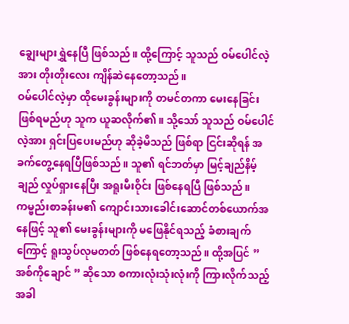ချွေးများရွှဲနေပြီ ဖြစ်သည်။ ထို့ကြောင့် သူသည် ဝမ်ပေါင်လဲ့အား တိုးတိုးလေး ကျိန်ဆဲနေတော့သည်။
ဝမ်ပေါင်လဲ့မှာ ထိုမေးခွန်းများကို တမင်တကာ မေးနေခြင်း ဖြစ်ရမည်ဟု သူက ယူဆလိုက်၏။ သို့သော် သူသည် ဝမ်ပေါင်လဲ့အား ရှင်းပြပေးမည်ဟု ဆိုခဲ့မိသည် ဖြစ်ရာ ငြင်းဆိုရန် အခက်တွေ့နေရပြီဖြစ်သည်။ သူ၏ ရင်ဘတ်မှာ မြင့်ချည်နိမ့်ချည် လှုပ်ရှားနေပြီး အရူးမီးဝိုင်း ဖြစ်နေရပြီ ဖြစ်သည်။ ကမ္ဗည်းစာခန်းမ၏ ကျောင်းသားခေါင်းဆောင်တစ်ယောက်အနေဖြင့် သူ၏ မေးခွန်းများကို မဖြေနိုင်ရသည့် ခံစားချက်ကြောင့် ရူးသွပ်လုမတတ် ဖြစ်နေရတော့သည်။ ထို့အပြင် ” အစ်ကိုချောင် ” ဆိုသော စကားလုံးသုံးလုံးကို ကြားလိုက်သည့်အခါ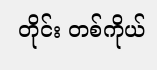တိုင်း တစ်ကိုယ်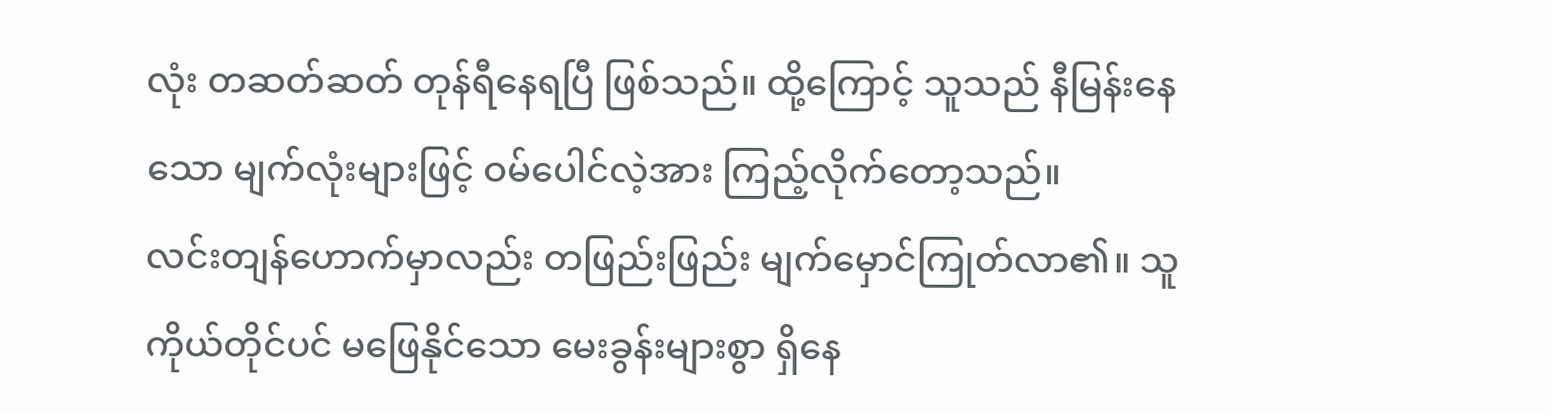လုံး တဆတ်ဆတ် တုန်ရီနေရပြီ ဖြစ်သည်။ ထို့ကြောင့် သူသည် နီမြန်းနေသော မျက်လုံးများဖြင့် ဝမ်ပေါင်လဲ့အား ကြည့်လိုက်တော့သည်။
လင်းတျန်ဟောက်မှာလည်း တဖြည်းဖြည်း မျက်မှောင်ကြုတ်လာ၏။ သူကိုယ်တိုင်ပင် မဖြေနိုင်သော မေးခွန်းများစွာ ရှိနေ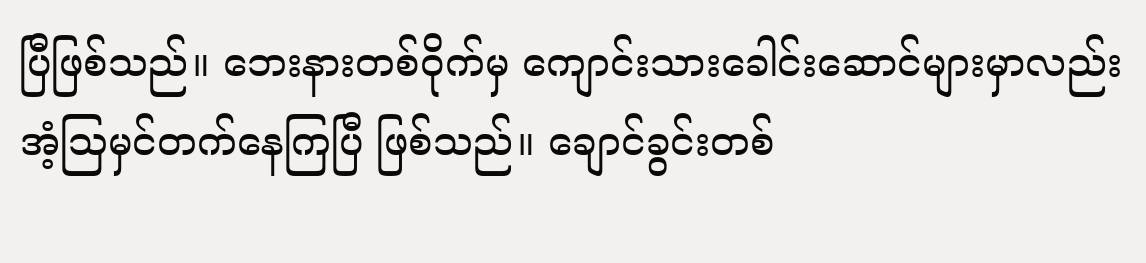ပြီဖြစ်သည်။ ဘေးနားတစ်ဝိုက်မှ ကျောင်းသားခေါင်းဆောင်များမှာလည်း အံ့သြမှင်တက်နေကြပြီ ဖြစ်သည်။ ချောင်ခွင်းတစ်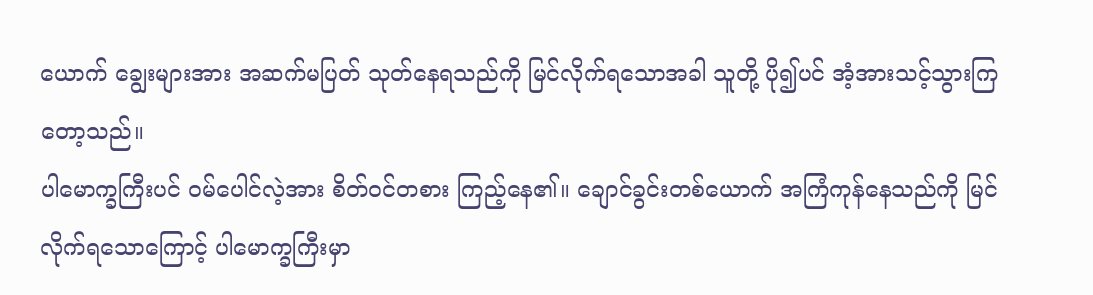ယောက် ချွေးများအား အဆက်မပြတ် သုတ်နေရသည်ကို မြင်လိုက်ရသောအခါ သူတို့ ပို၍ပင် အံ့အားသင့်သွားကြတော့သည်။
ပါမောက္ခကြီးပင် ဝမ်ပေါင်လဲ့အား စိတ်ဝင်တစား ကြည့်နေ၏။ ချောင်ခွင်းတစ်ယောက် အကြံကုန်နေသည်ကို မြင်လိုက်ရသောကြောင့် ပါမောက္ခကြီးမှာ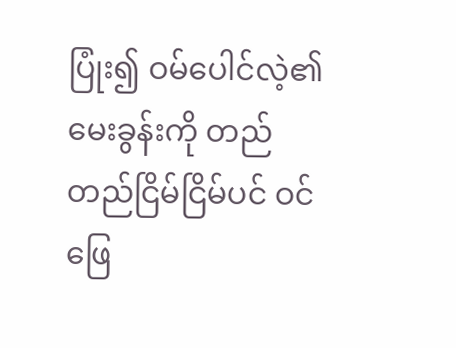ပြုံး၍ ဝမ်ပေါင်လဲ့၏ မေးခွန်းကို တည်တည်ငြိမ်ငြိမ်ပင် ဝင်ဖြေ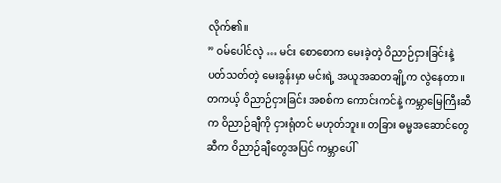လိုက်၏။
” ဝမ်ပေါင်လဲ့ … မင်း စောစောက မေးခဲ့တဲ့ ဝိညာဉ်ငှားခြင်းနဲ့ ပတ်သတ်တဲ့ မေးခွန်းမှာ မင်းရဲ့ အယူအဆတချို့က လွဲနေတာ။ တကယ့် ဝိညာဉ်ငှားခြင်း အစစ်က ကောင်းကင်နဲ့ ကမ္ဘာမြေကြီးဆီက ဝိညာဉ်ချီကို ငှားရုံတင် မဟုတ်ဘူး။ တခြား ဓမ္မအဆောင်တွေဆီက ဝိညာဉ်ချီတွေအပြင် ကမ္ဘာပေါ်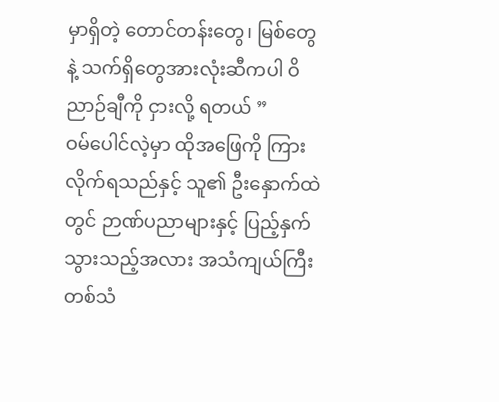မှာရှိတဲ့ တောင်တန်းတွေ၊ မြစ်တွေနဲ့ သက်ရှိတွေအားလုံးဆီကပါ ဝိညာဉ်ချီကို ငှားလို့ ရတယ် ”
ဝမ်ပေါင်လဲ့မှာ ထိုအဖြေကို ကြားလိုက်ရသည်နှင့် သူ၏ ဦးနှောက်ထဲတွင် ဉာဏ်ပညာများနှင့် ပြည့်နှက်သွားသည့်အလား အသံကျယ်ကြီးတစ်သံ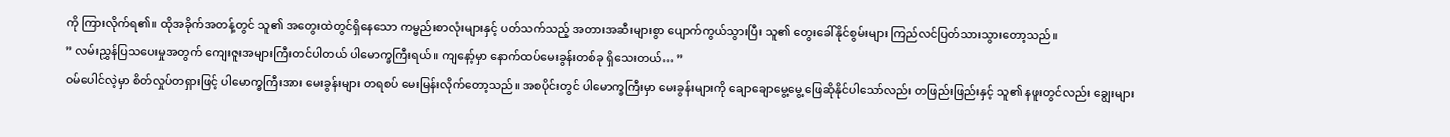ကို ကြားလိုက်ရ၏။ ထိုအခိုက်အတန့်တွင် သူ၏ အတွေးထဲတွင်ရှိနေသော ကမ္ဗည်းစာလုံးများနှင့် ပတ်သက်သည့် အတားအဆီးများစွာ ပျောက်ကွယ်သွားပြီး သူ၏ တွေးခေါ်နိုင်စွမ်းများ ကြည်လင်ပြတ်သားသွားတော့သည်။
” လမ်းညွှန်ပြသပေးမှုအတွက် ကျေးဇူးအများကြီးတင်ပါတယ် ပါမောက္ခကြီးရယ်။ ကျနော့်မှာ နောက်ထပ်မေးခွန်းတစ်ခု ရှိသေးတယ်… ”
ဝမ်ပေါင်လဲ့မှာ စိတ်လှုပ်တရှားဖြင့် ပါမောက္ခကြီးအား မေးခွန်းများ တရစပ် မေးမြန်းလိုက်တော့သည်။ အစပိုင်းတွင် ပါမောက္ခကြီးမှာ မေးခွန်းများကို ချောချောမွေ့မွေ့ ဖြေဆိုနိုင်ပါသော်လည်း တဖြည်းဖြည်းနှင့် သူ၏ နဖူးတွင်လည်း ချွေးများ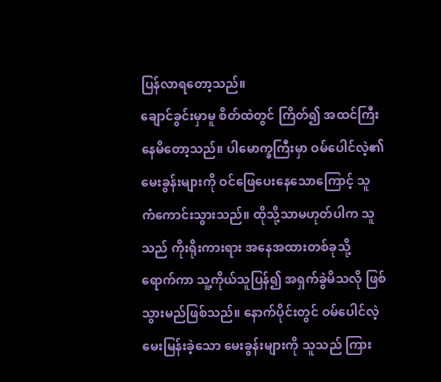ပြန်လာရတော့သည်။
ချောင်ခွင်းမှာမူ စိတ်ထဲတွင် ကြိတ်၍ အထင်ကြီးနေမိတော့သည်။ ပါမောက္ခကြီးမှာ ဝမ်ပေါင်လဲ့၏ မေးခွန်းများကို ဝင်ဖြေပေးနေသောကြောင့် သူ ကံကောင်းသွားသည်။ ထိုသို့သာမဟုတ်ပါက သူသည် ကိုးရိုးကားရား အနေအထားတစ်ခုသို့ ရောက်ကာ သူ့ကိုယ်သူပြန်၍ အရှက်ခွဲမိသလို ဖြစ်သွားမည်ဖြစ်သည်။ နောက်ပိုင်းတွင် ဝမ်ပေါင်လဲ့ မေးမြန်းခဲ့သော မေးခွန်းများကို သူသည် ကြား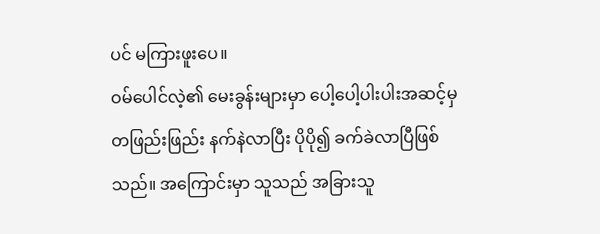ပင် မကြားဖူးပေ။
ဝမ်ပေါင်လဲ့၏ မေးခွန်းများမှာ ပေါ့ပေါ့ပါးပါးအဆင့်မှ တဖြည်းဖြည်း နက်နဲလာပြီး ပိုပို၍ ခက်ခဲလာပြီဖြစ်သည်။ အကြောင်းမှာ သူသည် အခြားသူ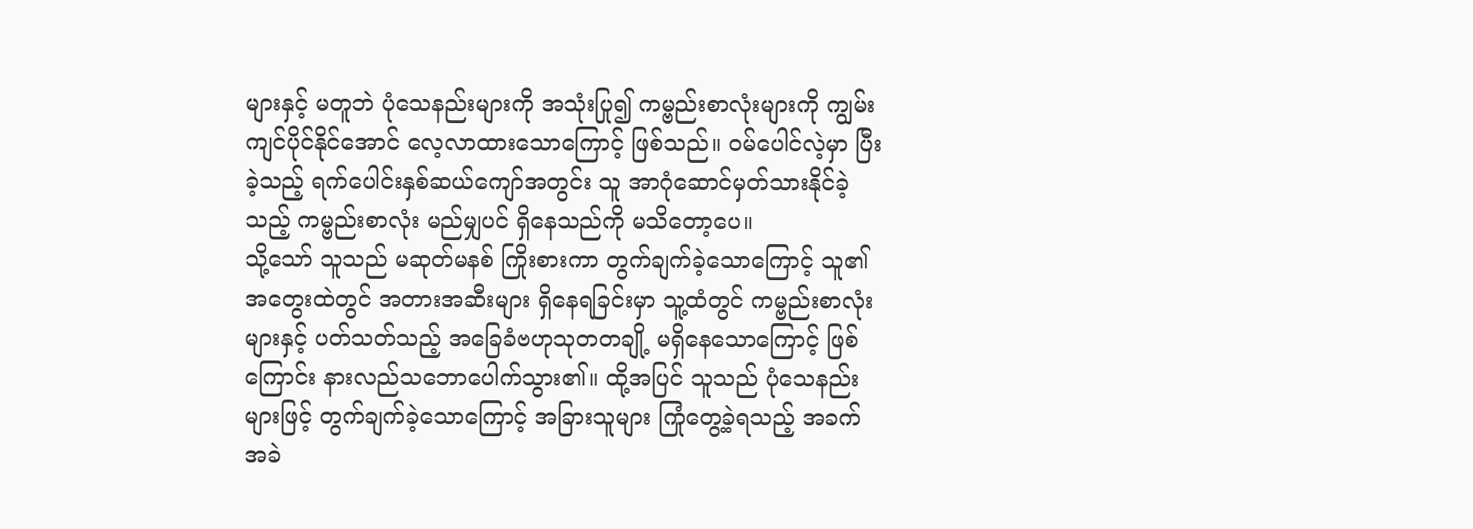များနှင့် မတူဘဲ ပုံသေနည်းများကို အသုံးပြု၍ ကမ္ဗည်းစာလုံးများကို ကျွမ်းကျင်ပိုင်နိုင်အောင် လေ့လာထားသောကြောင့် ဖြစ်သည်။ ဝမ်ပေါင်လဲ့မှာ ပြီးခဲ့သည့် ရက်ပေါင်းနှစ်ဆယ်ကျော်အတွင်း သူ အာဂုံဆောင်မှတ်သားနိုင်ခဲ့သည့် ကမ္ဗည်းစာလုံး မည်မျှပင် ရှိနေသည်ကို မသိတော့ပေ။
သို့သော် သူသည် မဆုတ်မနစ် ကြိုးစားကာ တွက်ချက်ခဲ့သောကြောင့် သူ၏ အတွေးထဲတွင် အတားအဆီးများ ရှိနေရခြင်းမှာ သူ့ထံတွင် ကမ္ဗည်းစာလုံးများနှင့် ပတ်သတ်သည့် အခြေခံဗဟုသုတတချို့ မရှိနေသောကြောင့် ဖြစ်ကြောင်း နားလည်သဘောပေါက်သွား၏။ ထို့အပြင် သူသည် ပုံသေနည်းများဖြင့် တွက်ချက်ခဲ့သောကြောင့် အခြားသူများ ကြုံတွေ့ခဲ့ရသည့် အခက်အခဲ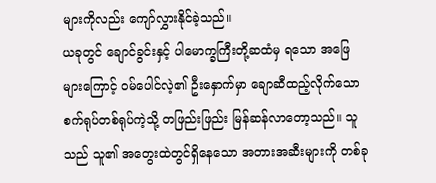များကိုလည်း ကျော်လွှားနိုင်ခဲ့သည်။
ယခုတွင် ချောင်ခွင်းနှင့် ပါမောက္ခကြီးတို့ဆထံမှ ရသော အဖြေများကြောင့် ဝမ်ပေါင်လဲ့၏ ဦးနှောက်မှာ ချောဆီထည့်လိုက်သော စက်ရုပ်တစ်ရုပ်ကဲ့သို့ တဖြည်းဖြည်း မြန်ဆန်လာတော့သည်။ သူသည် သူ၏ အတွေးထဲတွင်ရှိနေသော အတားအဆီးများကို တစ်ခု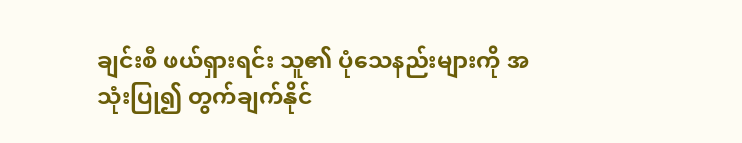ချင်းစီ ဖယ်ရှားရင်း သူ၏ ပုံသေနည်းများကို အသုံးပြု၍ တွက်ချက်နိုင်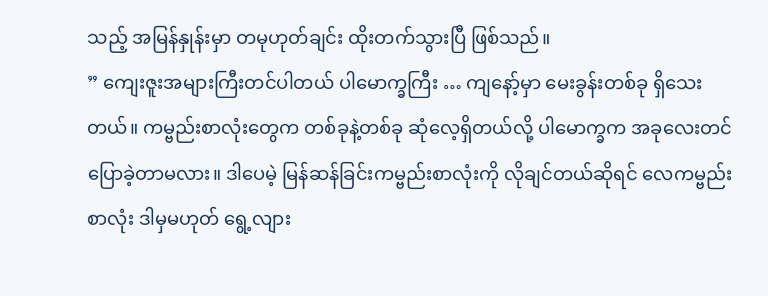သည့် အမြန်နှုန်းမှာ တမုဟုတ်ချင်း ထိုးတက်သွားပြီ ဖြစ်သည်။
” ကျေးဇူးအများကြီးတင်ပါတယ် ပါမောက္ခကြီး … ကျနော့်မှာ မေးခွန်းတစ်ခု ရှိသေးတယ်။ ကမ္ဗည်းစာလုံးတွေက တစ်ခုနဲ့တစ်ခု ဆုံလေ့ရှိတယ်လို့ ပါမောက္ခက အခုလေးတင် ပြောခဲ့တာမလား။ ဒါပေမဲ့ မြန်ဆန်ခြင်းကမ္ဗည်းစာလုံးကို လိုချင်တယ်ဆိုရင် လေကမ္ဗည်းစာလုံး ဒါမှမဟုတ် ရွေ့လျား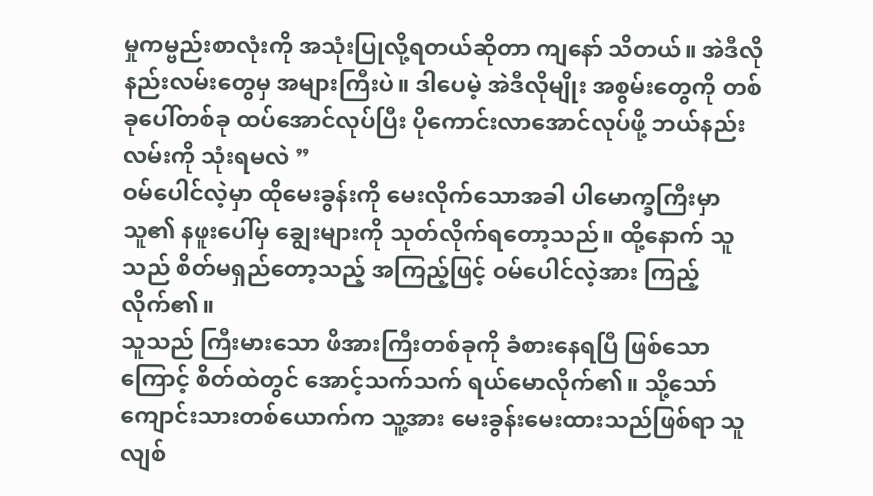မှုကမ္ဗည်းစာလုံးကို အသုံးပြုလို့ရတယ်ဆိုတာ ကျနော် သိတယ်။ အဲဒီလို နည်းလမ်းတွေမှ အများကြီးပဲ။ ဒါပေမဲ့ အဲဒီလိုမျိုး အစွမ်းတွေကို တစ်ခုပေါ်တစ်ခု ထပ်အောင်လုပ်ပြီး ပိုကောင်းလာအောင်လုပ်ဖို့ ဘယ်နည်းလမ်းကို သုံးရမလဲ ”
ဝမ်ပေါင်လဲ့မှာ ထိုမေးခွန်းကို မေးလိုက်သောအခါ ပါမောက္ခကြီးမှာ သူ၏ နဖူးပေါ်မှ ချွေးများကို သုတ်လိုက်ရတော့သည်။ ထို့နောက် သူသည် စိတ်မရှည်တော့သည့် အကြည့်ဖြင့် ဝမ်ပေါင်လဲ့အား ကြည့်လိုက်၏။
သူသည် ကြီးမားသော ဖိအားကြီးတစ်ခုကို ခံစားနေရပြီ ဖြစ်သောကြောင့် စိတ်ထဲတွင် အောင့်သက်သက် ရယ်မောလိုက်၏။ သို့သော် ကျောင်းသားတစ်ယောက်က သူ့အား မေးခွန်းမေးထားသည်ဖြစ်ရာ သူ လျစ်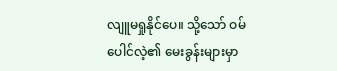လျူမရှုနိုင်ပေ။ သို့သော် ဝမ်ပေါင်လဲ့၏ မေးခွန်းများမှာ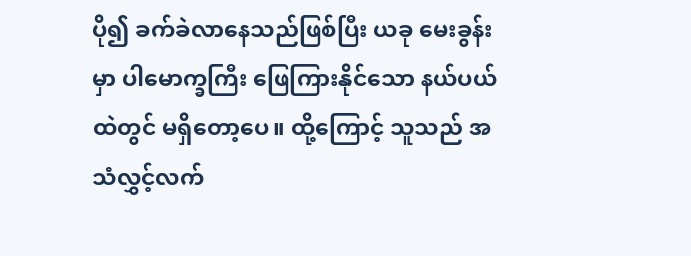ပို၍ ခက်ခဲလာနေသည်ဖြစ်ပြီး ယခု မေးခွန်းမှာ ပါမောက္ခကြီး ဖြေကြားနိုင်သော နယ်ပယ်ထဲတွင် မရှိတော့ပေ။ ထို့ကြောင့် သူသည် အသံလွှင့်လက်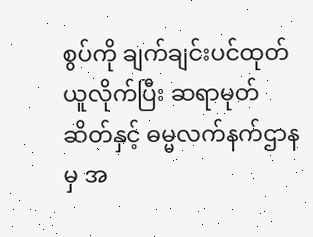စွပ်ကို ချက်ချင်းပင်ထုတ်ယူလိုက်ပြီး ဆရာမုတ်ဆိတ်နှင့် ဓမ္မလက်နက်ဌာနမှ အ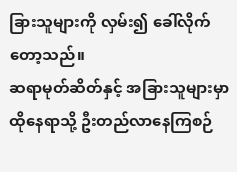ခြားသူများကို လှမ်း၍ ခေါ်လိုက်တော့သည်။
ဆရာမုတ်ဆိတ်နှင့် အခြားသူများမှာ ထိုနေရာသို့ ဦးတည်လာနေကြစဉ်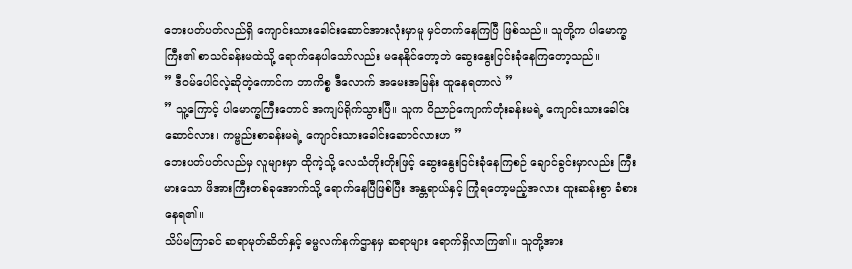ဘေးပတ်ပတ်လည်ရှိ ကျောင်းသားခေါင်းဆောင်အားလုံးမှာမူ မှင်တက်နေကြပြီ ဖြစ်သည်။ သူတို့က ပါမောက္ခကြီး၏ စာသင်ခန်းမထဲသို့ ရောက်နေပါသော်လည်း မနေနိုင်တော့ဘဲ ဆွေးနွေးငြင်းခုံနေကြတော့သည်။
” ဒီဝမ်ပေါင်လဲ့ဆိုတဲ့ကောင်က ဘာကိစ္စ ဒီလောက် အမေးအမြန်း ထူနေရတာလဲ ”
” သူ့ကြောင့် ပါမောက္ခကြီးတောင် အကျပ်ရိုက်သွားပြီ။ သူက ဝိညာဉ်ကျောက်တုံးခန်းမရဲ့ ကျောင်းသားခေါင်းဆောင်လား၊ ကမ္ဗည်းစာခန်းမရဲ့ ကျောင်းသားခေါင်းဆောင်လားဟ ”
ဘေးပတ်ပတ်လည်မှ လူများမှာ ထိုကဲ့သို့ လေသံတိုးတိုးဖြင့် ဆွေးနွေးငြင်းခုံနေကြစဉ် ချောင်ခွင်းမှာလည်း ကြီးမားသော ဖိအားကြီးတစ်ခုအောက်သို့ ရောက်နေပြီဖြစ်ပြီး အန္တရာယ်နှင့် ကြုံရတော့မည့်အလား ထူးဆန်းစွာ ခံစားနေရ၏။
သိပ်မကြာခင် ဆရာမုတ်ဆိတ်နှင့် ဓမ္မလက်နက်ဌာနမှ ဆရာများ ရောက်ရှိလာကြ၏။ သူတို့အား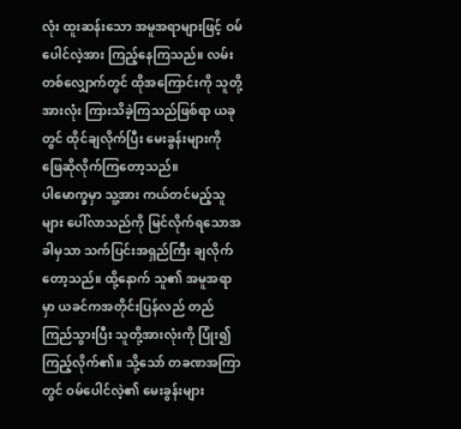လုံး ထူးဆန်းသော အမူအရာများဖြင့် ဝမ်ပေါင်လဲ့အား ကြည့်နေကြသည်။ လမ်းတစ်လျှောက်တွင် ထိုအကြောင်းကို သူတို့အားလုံး ကြားသိခဲ့ကြသည်ဖြစ်ရာ ယခုတွင် ထိုင်ချလိုက်ပြီး မေးခွန်းများကို ဖြေဆိုလိုက်ကြတော့သည်။
ပါမောက္ခမှာ သူ့အား ကယ်တင်မည့်သူများ ပေါ်လာသည်ကို မြင်လိုက်ရသောအခါမှသာ သက်ပြင်းအရှည်ကြီး ချလိုက်တော့သည်။ ထို့နောက် သူ၏ အမူအရာမှာ ယခင်ကအတိုင်းပြန်လည် တည်ကြည်သွားပြီး သူတို့အားလုံးကို ပြုံး၍ ကြည့်လိုက်၏။ သို့သော် တခဏအကြာတွင် ဝမ်ပေါင်လဲ့၏ မေးခွန်းများ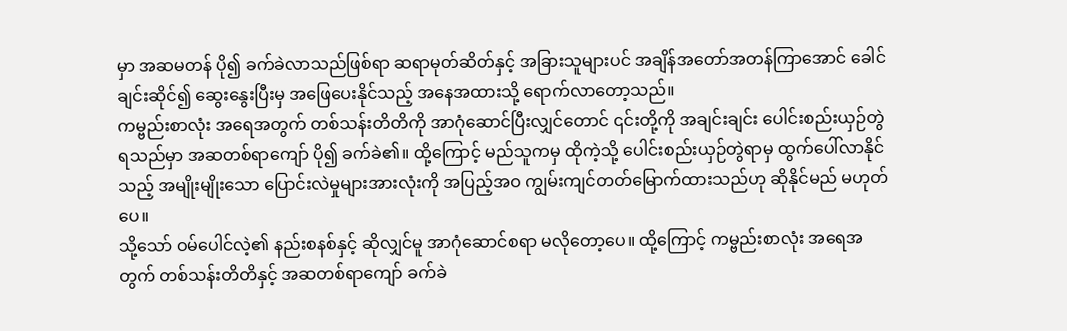မှာ အဆမတန် ပို၍ ခက်ခဲလာသည်ဖြစ်ရာ ဆရာမုတ်ဆိတ်နှင့် အခြားသူများပင် အချိန်အတော်အတန်ကြာအောင် ခေါင်ချင်းဆိုင်၍ ဆွေးနွေးပြီးမှ အဖြေပေးနိုင်သည့် အနေအထားသို့ ရောက်လာတော့သည်။
ကမ္ဗည်းစာလုံး အရေအတွက် တစ်သန်းတိတိကို အာဂုံဆောင်ပြီးလျှင်တောင် ၎င်းတို့ကို အချင်းချင်း ပေါင်းစည်းယှဉ်တွဲရသည်မှာ အဆတစ်ရာကျော် ပို၍ ခက်ခဲ၏။ ထို့ကြောင့် မည်သူကမှ ထိုကဲ့သို့ ပေါင်းစည်းယှဉ်တွဲရာမှ ထွက်ပေါ်လာနိုင်သည့် အမျိုးမျိုးသော ပြောင်းလဲမှုများအားလုံးကို အပြည့်အဝ ကျွမ်းကျင်တတ်မြောက်ထားသည်ဟု ဆိုနိုင်မည် မဟုတ်ပေ။
သို့သော် ဝမ်ပေါင်လဲ့၏ နည်းစနစ်နှင့် ဆိုလျှင်မူ အာဂုံဆောင်စရာ မလိုတော့ပေ။ ထို့ကြောင့် ကမ္ဗည်းစာလုံး အရေအတွက် တစ်သန်းတိတိနှင့် အဆတစ်ရာကျော် ခက်ခဲ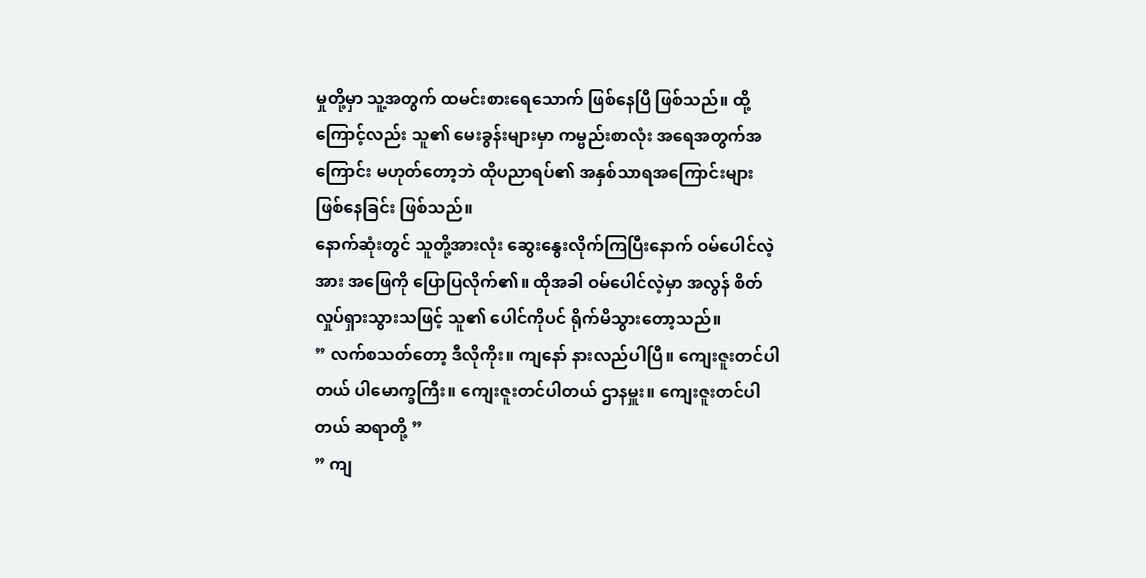မှုတို့မှာ သူ့အတွက် ထမင်းစားရေသောက် ဖြစ်နေပြီ ဖြစ်သည်။ ထို့ကြောင့်လည်း သူ၏ မေးခွန်းများမှာ ကမ္ဗည်းစာလုံး အရေအတွက်အကြောင်း မဟုတ်တော့ဘဲ ထိုပညာရပ်၏ အနှစ်သာရအကြောင်းများ ဖြစ်နေခြင်း ဖြစ်သည်။
နောက်ဆုံးတွင် သူတို့အားလုံး ဆွေးနွေးလိုက်ကြပြီးနောက် ဝမ်ပေါင်လဲ့အား အဖြေကို ပြောပြလိုက်၏။ ထိုအခါ ဝမ်ပေါင်လဲ့မှာ အလွန် စိတ်လှုပ်ရှားသွားသဖြင့် သူ၏ ပေါင်ကိုပင် ရိုက်မိသွားတော့သည်။
” လက်စသတ်တော့ ဒီလိုကိုး။ ကျနော် နားလည်ပါပြီ။ ကျေးဇူးတင်ပါတယ် ပါမောက္ခကြီး။ ကျေးဇူးတင်ပါတယ် ဌာနမှူး။ ကျေးဇူးတင်ပါတယ် ဆရာတို့ ”
” ကျ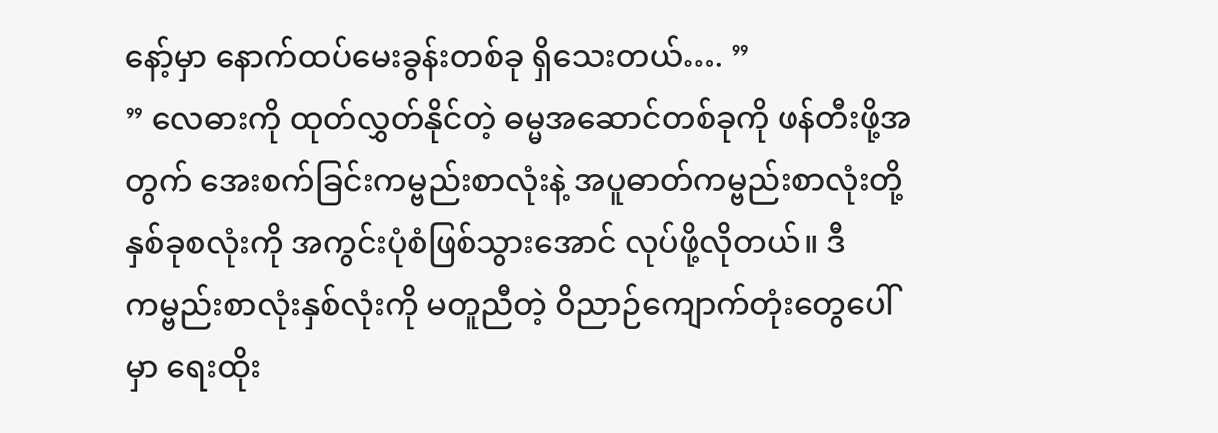နော့်မှာ နောက်ထပ်မေးခွန်းတစ်ခု ရှိသေးတယ်…. ”
” လေဓားကို ထုတ်လွှတ်နိုင်တဲ့ ဓမ္မအဆောင်တစ်ခုကို ဖန်တီးဖို့အတွက် အေးစက်ခြင်းကမ္ဗည်းစာလုံးနဲ့ အပူဓာတ်ကမ္ဗည်းစာလုံးတို့ နှစ်ခုစလုံးကို အကွင်းပုံစံဖြစ်သွားအောင် လုပ်ဖို့လိုတယ်။ ဒီ ကမ္ဗည်းစာလုံးနှစ်လုံးကို မတူညီတဲ့ ဝိညာဉ်ကျောက်တုံးတွေပေါ်မှာ ရေးထိုး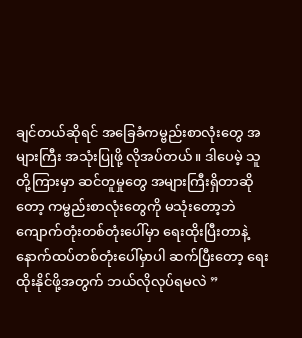ချင်တယ်ဆိုရင် အခြေခံကမ္ဗည်းစာလုံးတွေ အများကြီး အသုံးပြုဖို့ လိုအပ်တယ်။ ဒါပေမဲ့ သူတို့ကြားမှာ ဆင်တူမှုတွေ အများကြီးရှိတာဆိုတော့ ကမ္ဗည်းစာလုံးတွေကို မသုံးတော့ဘဲ ကျောက်တုံးတစ်တုံးပေါ်မှာ ရေးထိုးပြီးတာနဲ့ နောက်ထပ်တစ်တုံးပေါ်မှာပါ ဆက်ပြီးတော့ ရေးထိုးနိုင်ဖို့အတွက် ဘယ်လိုလုပ်ရမလဲ ”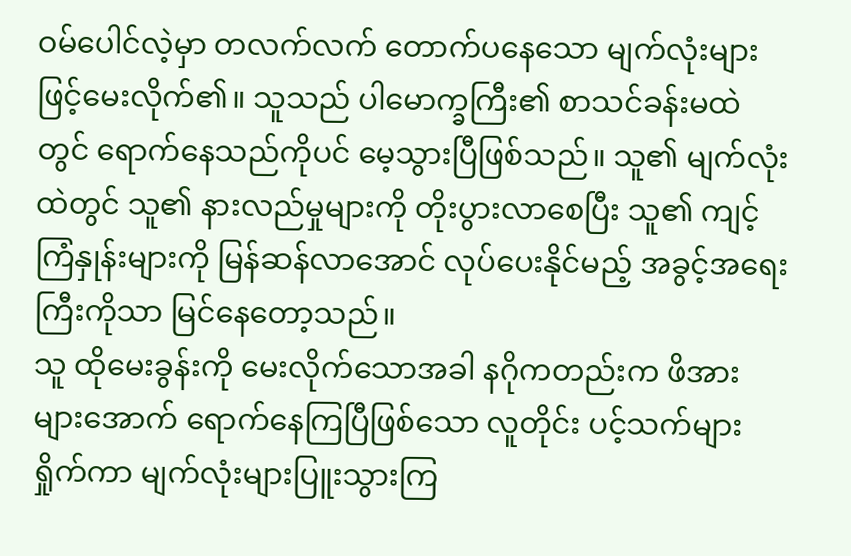ဝမ်ပေါင်လဲ့မှာ တလက်လက် တောက်ပနေသော မျက်လုံးများဖြင့်မေးလိုက်၏။ သူသည် ပါမောက္ခကြီး၏ စာသင်ခန်းမထဲတွင် ရောက်နေသည်ကိုပင် မေ့သွားပြီဖြစ်သည်။ သူ၏ မျက်လုံးထဲတွင် သူ၏ နားလည်မှုများကို တိုးပွားလာစေပြီး သူ၏ ကျင့်ကြံနှုန်းများကို မြန်ဆန်လာအောင် လုပ်ပေးနိုင်မည့် အခွင့်အရေးကြီးကိုသာ မြင်နေတော့သည်။
သူ ထိုမေးခွန်းကို မေးလိုက်သောအခါ နဂိုကတည်းက ဖိအားများအောက် ရောက်နေကြပြီဖြစ်သော လူတိုင်း ပင့်သက်များရှိုက်ကာ မျက်လုံးများပြူးသွားကြ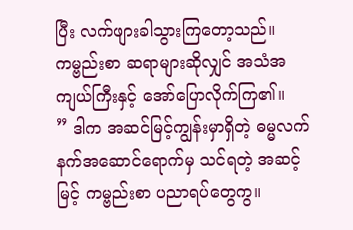ပြီး လက်ဖျားခါသွားကြတော့သည်။ ကမ္ဗည်းစာ ဆရာများဆိုလျှင် အသံအကျယ်ကြီးနှင့် အော်ပြောလိုက်ကြ၏။
” ဒါက အဆင်မြင့်ကျွန်းမှာရှိတဲ့ ဓမ္မလက်နက်အဆောင်ရောက်မှ သင်ရတဲ့ အဆင့်မြင့် ကမ္ဗည်းစာ ပညာရပ်တွေကွ။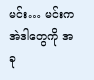မင်း… မင်းက အဲဒါတွေကို အခု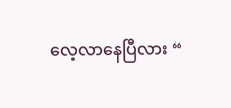လေ့လာနေပြီလား “